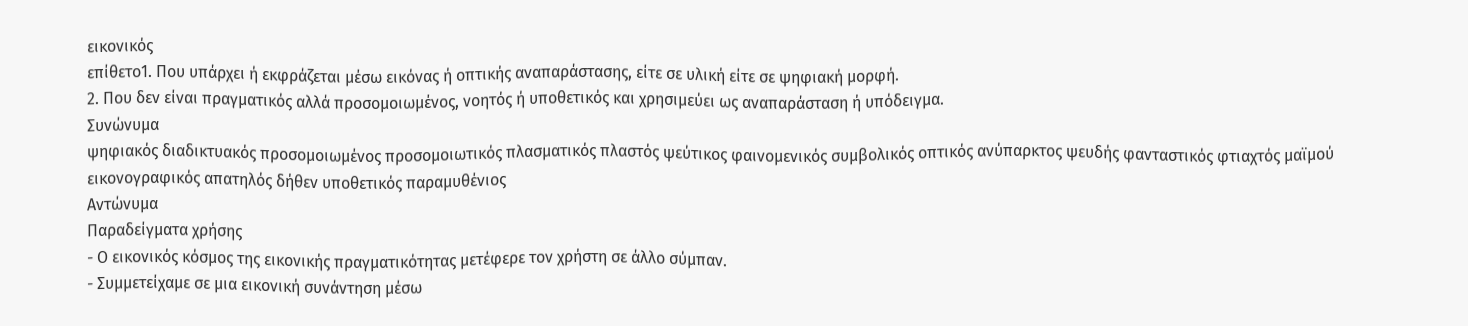εικονικός
επίθετο1. Που υπάρχει ή εκφράζεται μέσω εικόνας ή οπτικής αναπαράστασης, είτε σε υλική είτε σε ψηφιακή μορφή.
2. Που δεν είναι πραγματικός αλλά προσομοιωμένος, νοητός ή υποθετικός και χρησιμεύει ως αναπαράσταση ή υπόδειγμα.
Συνώνυμα
ψηφιακός διαδικτυακός προσομοιωμένος προσομοιωτικός πλασματικός πλαστός ψεύτικος φαινομενικός συμβολικός οπτικός ανύπαρκτος ψευδής φανταστικός φτιαχτός μαϊμού εικονογραφικός απατηλός δήθεν υποθετικός παραμυθένιος
Αντώνυμα
Παραδείγματα χρήσης
- Ο εικονικός κόσμος της εικονικής πραγματικότητας μετέφερε τον χρήστη σε άλλο σύμπαν.
- Συμμετείχαμε σε μια εικονική συνάντηση μέσω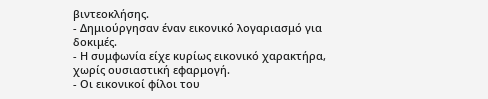βιντεοκλήσης.
- Δημιούργησαν έναν εικονικό λογαριασμό για δοκιμές.
- Η συμφωνία είχε κυρίως εικονικό χαρακτήρα, χωρίς ουσιαστική εφαρμογή.
- Οι εικονικοί φίλοι του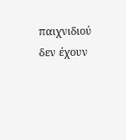παιχνιδιού δεν έχουν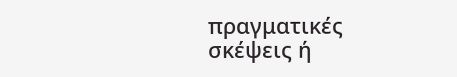πραγματικές σκέψεις ή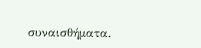συναισθήματα.